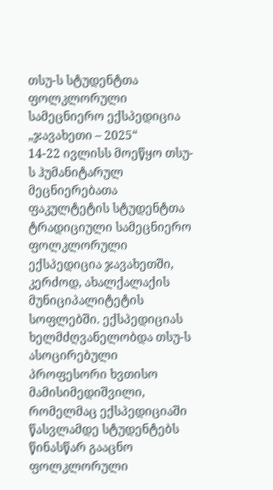თსუ-ს სტუდენტთა ფოლკლორული სამეცნიერო ექსპედიცია „ჯავახეთი – 2025“
14-22 ივლისს მოეწყო თსუ-ს ჰუმანიტარულ მეცნიერებათა ფაკულტეტის სტუდენტთა ტრადიციული სამეცნიერო ფოლკლორული ექსპედიცია ჯავახეთში, კერძოდ, ახალქალაქის მუნიციპალიტეტის სოფლებში. ექსპედიციას ხელმძღვანელობდა თსუ-ს ასოცირებული პროფესორი ხვთისო მამისიმედიშვილი, რომელმაც ექსპედიციაში წასვლამდე სტუდენტებს წინასწარ გააცნო ფოლკლორული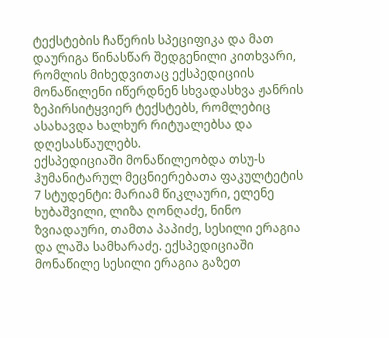ტექსტების ჩაწერის სპეციფიკა და მათ დაურიგა წინასწარ შედგენილი კითხვარი, რომლის მიხედვითაც ექსპედიციის მონაწილენი იწერდნენ სხვადასხვა ჟანრის ზეპირსიტყვიერ ტექსტებს, რომლებიც ასახავდა ხალხურ რიტუალებსა და დღესასწაულებს.
ექსპედიციაში მონაწილეობდა თსუ-ს ჰუმანიტარულ მეცნიერებათა ფაკულტეტის 7 სტუდენტი: მარიამ წიკლაური, ელენე ხუბაშვილი, ლიზა ღონღაძე, ნინო ზვიადაური, თამთა პაპიძე, სესილი ერაგია და ლაშა სამხარაძე. ექსპედიციაში მონაწილე სესილი ერაგია გაზეთ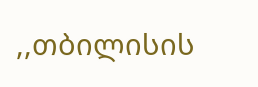,,თბილისის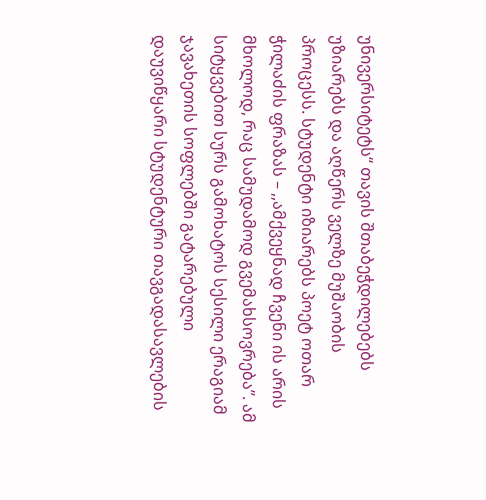უნივერსიტეტს“ თავის შთაბეჭდილებებს უზიარებს და აღწერს ველზე მუშაობის პროცესს. სტუდენტი იზიარებს პოეტ ოთარ ჭილაძის ფრაზას – ,,ამქვეყნად ჩვენი ის არის მხოლოდ, რაც სამუდამოდ გვემახსოვრება”. ამ სიტყვებით სურს გამოხატოს სესილი ერაგიამ ჯავახეთის სოფლებში გატარებული დაუვიწყარი სტუდენტური თავგადასავლების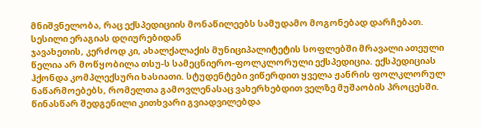მნიშვნელობა, რაც ექსპედიციის მონაწილეებს სამუდამო მოგონებად დარჩებათ.
სესილი ერაგიას დღიურებიდან
ჯავახეთის, კერძოდ კი, ახალქალაქის მუნიციპალიტეტის სოფლებში მრავალი ათეული წელია არ მოწყობილა თსუ-ს სამეცნიერო-ფოლკლორული ექსპედიცია. ექსპედიციას ჰქონდა კომპლექსური ხასიათი. სტუდენტები ვიწერდით ყველა ჟანრის ფოლკლორულ ნაწარმოებებს, რომელთა გამოვლენასაც ვახერხებდით ველზე მუშაობის პროცესში. წინასწარ შედგენილი კითხვარი გვიადვილებდა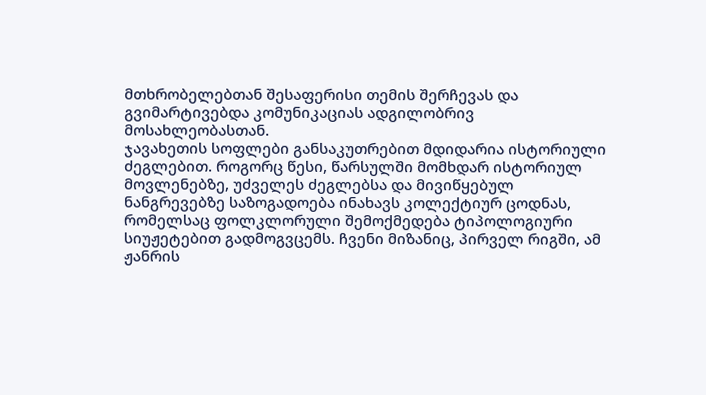მთხრობელებთან შესაფერისი თემის შერჩევას და გვიმარტივებდა კომუნიკაციას ადგილობრივ მოსახლეობასთან.
ჯავახეთის სოფლები განსაკუთრებით მდიდარია ისტორიული ძეგლებით. როგორც წესი, წარსულში მომხდარ ისტორიულ მოვლენებზე, უძველეს ძეგლებსა და მივიწყებულ ნანგრევებზე საზოგადოება ინახავს კოლექტიურ ცოდნას, რომელსაც ფოლკლორული შემოქმედება ტიპოლოგიური სიუჟეტებით გადმოგვცემს. ჩვენი მიზანიც, პირველ რიგში, ამ ჟანრის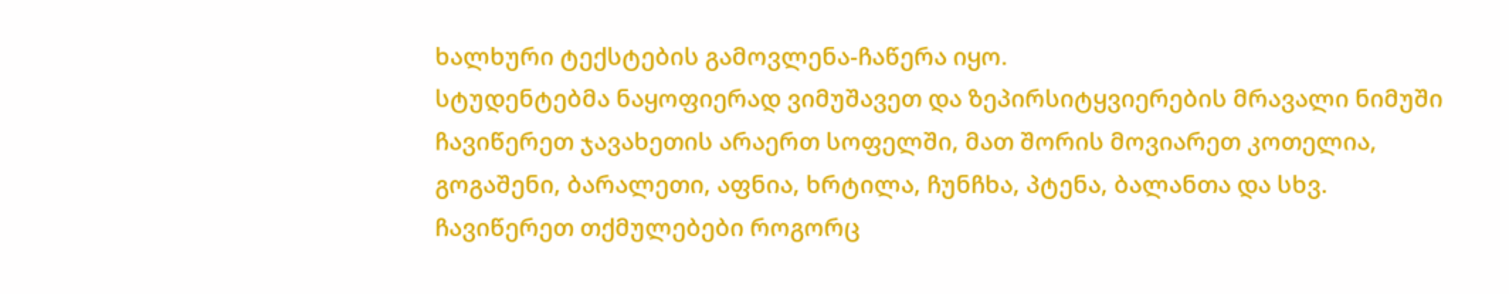ხალხური ტექსტების გამოვლენა-ჩაწერა იყო.
სტუდენტებმა ნაყოფიერად ვიმუშავეთ და ზეპირსიტყვიერების მრავალი ნიმუში ჩავიწერეთ ჯავახეთის არაერთ სოფელში, მათ შორის მოვიარეთ კოთელია, გოგაშენი, ბარალეთი, აფნია, ხრტილა, ჩუნჩხა, პტენა, ბალანთა და სხვ. ჩავიწერეთ თქმულებები როგორც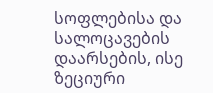სოფლებისა და სალოცავების დაარსების, ისე ზეციური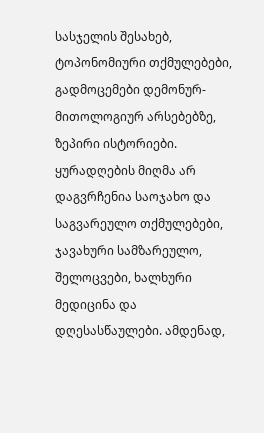სასჯელის შესახებ, ტოპონომიური თქმულებები, გადმოცემები დემონურ-მითოლოგიურ არსებებზე, ზეპირი ისტორიები. ყურადღების მიღმა არ დაგვრჩენია საოჯახო და საგვარეულო თქმულებები, ჯავახური სამზარეულო, შელოცვები, ხალხური მედიცინა და დღესასწაულები. ამდენად,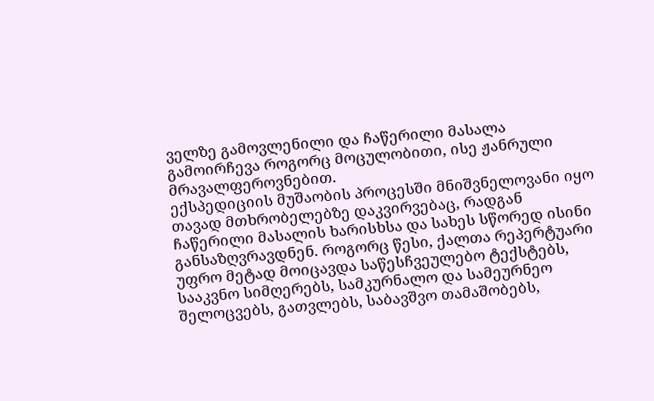ველზე გამოვლენილი და ჩაწერილი მასალა გამოირჩევა როგორც მოცულობითი, ისე ჟანრული მრავალფეროვნებით.
ექსპედიციის მუშაობის პროცესში მნიშვნელოვანი იყო თავად მთხრობელებზე დაკვირვებაც, რადგან ჩაწერილი მასალის ხარისხსა და სახეს სწორედ ისინი განსაზღვრავდნენ. როგორც წესი, ქალთა რეპერტუარი უფრო მეტად მოიცავდა საწესჩვეულებო ტექსტებს, სააკვნო სიმღერებს, სამკურნალო და სამეურნეო შელოცვებს, გათვლებს, საბავშვო თამაშობებს,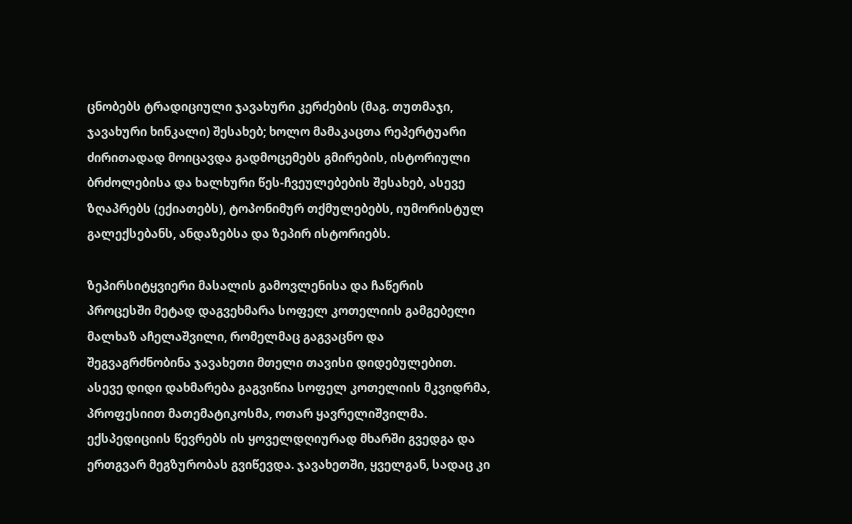ცნობებს ტრადიციული ჯავახური კერძების (მაგ. თუთმაჯი, ჯავახური ხინკალი) შესახებ; ხოლო მამაკაცთა რეპერტუარი ძირითადად მოიცავდა გადმოცემებს გმირების, ისტორიული ბრძოლებისა და ხალხური წეს-ჩვეულებების შესახებ, ასევე ზღაპრებს (ექიათებს), ტოპონიმურ თქმულებებს, იუმორისტულ გალექსებანს, ანდაზებსა და ზეპირ ისტორიებს.

ზეპირსიტყვიერი მასალის გამოვლენისა და ჩაწერის პროცესში მეტად დაგვეხმარა სოფელ კოთელიის გამგებელი მალხაზ აჩელაშვილი, რომელმაც გაგვაცნო და შეგვაგრძნობინა ჯავახეთი მთელი თავისი დიდებულებით. ასევე დიდი დახმარება გაგვიწია სოფელ კოთელიის მკვიდრმა, პროფესიით მათემატიკოსმა, ოთარ ყავრელიშვილმა. ექსპედიციის წევრებს ის ყოველდღიურად მხარში გვედგა და ერთგვარ მეგზურობას გვიწევდა. ჯავახეთში, ყველგან, სადაც კი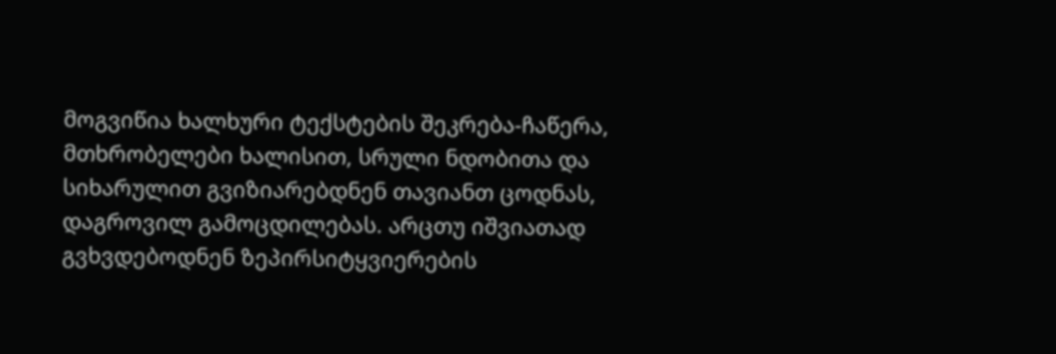მოგვიწია ხალხური ტექსტების შეკრება-ჩაწერა, მთხრობელები ხალისით, სრული ნდობითა და სიხარულით გვიზიარებდნენ თავიანთ ცოდნას, დაგროვილ გამოცდილებას. არცთუ იშვიათად გვხვდებოდნენ ზეპირსიტყვიერების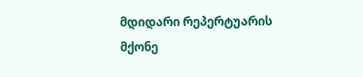მდიდარი რეპერტუარის მქონე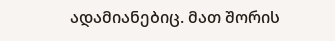ადამიანებიც. მათ შორის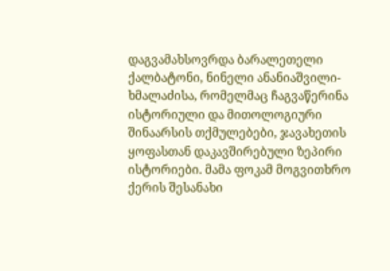დაგვამახსოვრდა ბარალეთელი ქალბატონი, ნინელი ანანიაშვილი-ხმალაძისა, რომელმაც ჩაგვაწერინა ისტორიული და მითოლოგიური შინაარსის თქმულებები, ჯავახეთის ყოფასთან დაკავშირებული ზეპირი ისტორიები. მამა ფოკამ მოგვითხრო ქერის შესანახი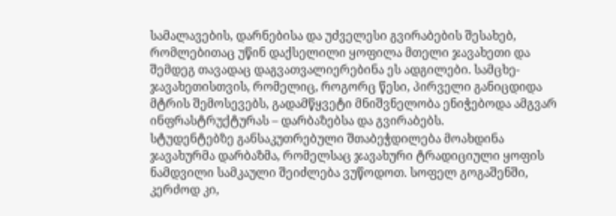სამალავების, დარნებისა და უძველესი გვირაბების შესახებ, რომლებითაც უწინ დაქსელილი ყოფილა მთელი ჯავახეთი და შემდეგ თავადაც დაგვათვალიერებინა ეს ადგილები. სამცხე-ჯავახეთისთვის, რომელიც, როგორც წესი, პირველი განიცდიდა მტრის შემოსევებს, გადამწყვეტი მნიშვნელობა ენიჭებოდა ამგვარ ინფრასტრუქტურას – დარბაზებსა და გვირაბებს.
სტუდენტებზე განსაკუთრებული შთაბეჭდილება მოახდინა ჯავახურმა დარბაზმა, რომელსაც ჯავახური ტრადიციული ყოფის ნამდვილი სამკაული შეიძლება ვუწოდოთ. სოფელ გოგაშენში, კერძოდ კი,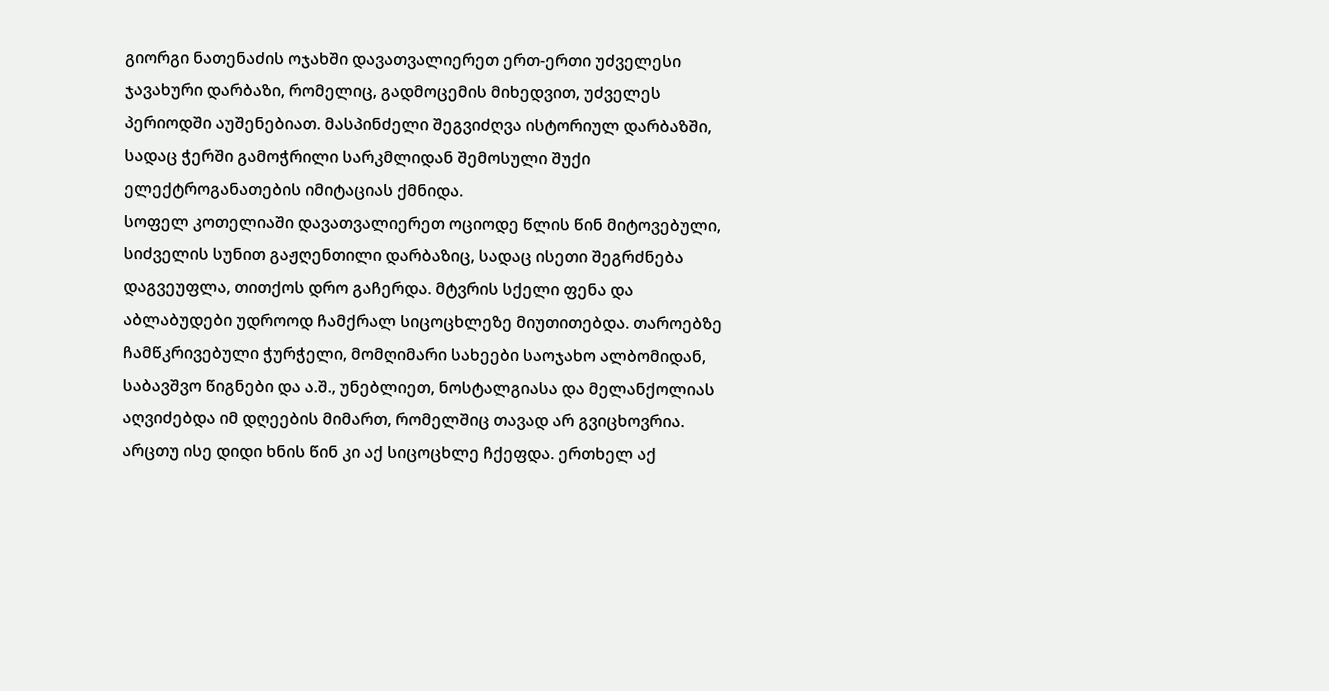გიორგი ნათენაძის ოჯახში დავათვალიერეთ ერთ-ერთი უძველესი ჯავახური დარბაზი, რომელიც, გადმოცემის მიხედვით, უძველეს პერიოდში აუშენებიათ. მასპინძელი შეგვიძღვა ისტორიულ დარბაზში, სადაც ჭერში გამოჭრილი სარკმლიდან შემოსული შუქი ელექტროგანათების იმიტაციას ქმნიდა.
სოფელ კოთელიაში დავათვალიერეთ ოციოდე წლის წინ მიტოვებული, სიძველის სუნით გაჟღენთილი დარბაზიც, სადაც ისეთი შეგრძნება დაგვეუფლა, თითქოს დრო გაჩერდა. მტვრის სქელი ფენა და აბლაბუდები უდროოდ ჩამქრალ სიცოცხლეზე მიუთითებდა. თაროებზე ჩამწკრივებული ჭურჭელი, მომღიმარი სახეები საოჯახო ალბომიდან, საბავშვო წიგნები და ა.შ., უნებლიეთ, ნოსტალგიასა და მელანქოლიას აღვიძებდა იმ დღეების მიმართ, რომელშიც თავად არ გვიცხოვრია. არცთუ ისე დიდი ხნის წინ კი აქ სიცოცხლე ჩქეფდა. ერთხელ აქ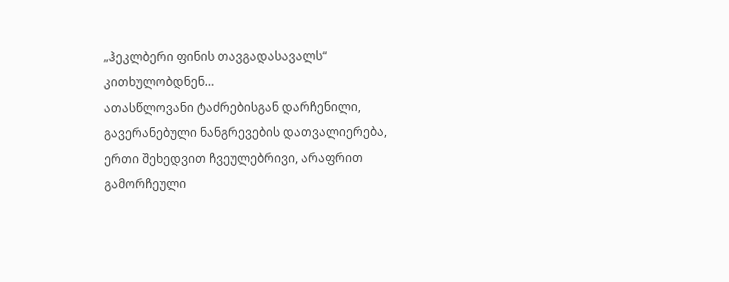„ჰეკლბერი ფინის თავგადასავალს“ კითხულობდნენ…
ათასწლოვანი ტაძრებისგან დარჩენილი, გავერანებული ნანგრევების დათვალიერება, ერთი შეხედვით ჩვეულებრივი, არაფრით გამორჩეული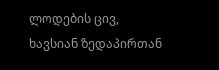ლოდების ცივ, ხავსიან ზედაპირთან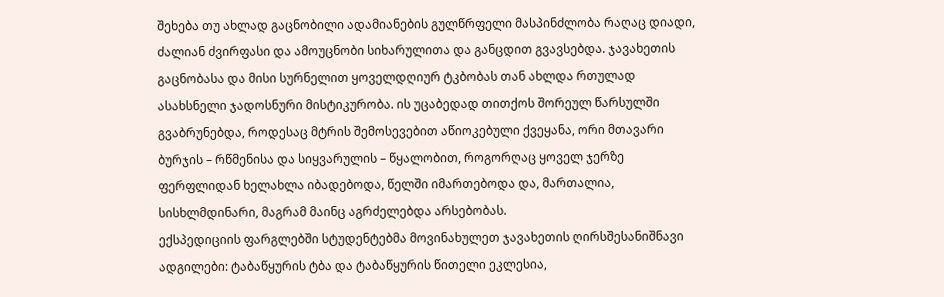შეხება თუ ახლად გაცნობილი ადამიანების გულწრფელი მასპინძლობა რაღაც დიადი, ძალიან ძვირფასი და ამოუცნობი სიხარულითა და განცდით გვავსებდა. ჯავახეთის გაცნობასა და მისი სურნელით ყოველდღიურ ტკბობას თან ახლდა რთულად ასახსნელი ჯადოსნური მისტიკურობა. ის უცაბედად თითქოს შორეულ წარსულში გვაბრუნებდა, როდესაც მტრის შემოსევებით აწიოკებული ქვეყანა, ორი მთავარი ბურჯის – რწმენისა და სიყვარულის – წყალობით, როგორღაც ყოველ ჯერზე ფერფლიდან ხელახლა იბადებოდა, წელში იმართებოდა და, მართალია, სისხლმდინარი, მაგრამ მაინც აგრძელებდა არსებობას.
ექსპედიციის ფარგლებში სტუდენტებმა მოვინახულეთ ჯავახეთის ღირსშესანიშნავი ადგილები: ტაბაწყურის ტბა და ტაბაწყურის წითელი ეკლესია,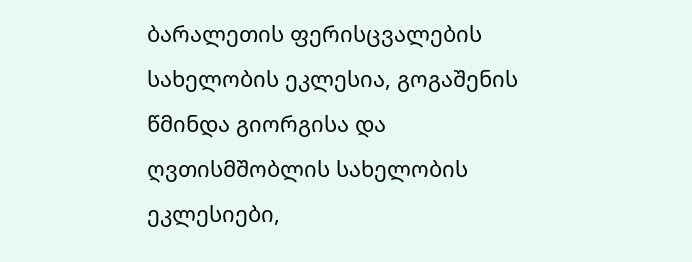ბარალეთის ფერისცვალების სახელობის ეკლესია, გოგაშენის წმინდა გიორგისა და ღვთისმშობლის სახელობის ეკლესიები,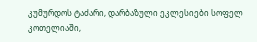კუმურდოს ტაძარი, დარბაზული ეკლესიები სოფელ კოთელიაში,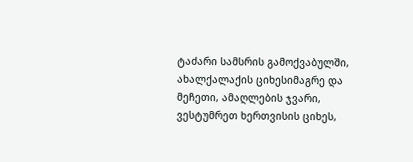ტაძარი სამსრის გამოქვაბულში, ახალქალაქის ციხესიმაგრე და მეჩეთი, ამაღლების ჯვარი, ვესტუმრეთ ხერთვისის ციხეს,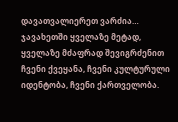დავათვალიერეთ ვარძია…
ჯავახეთში ყველაზე მეტად, ყველაზე მძაფრად შევიგრძენით ჩვენი ქვეყანა, ჩვენი კულტურული იდენტობა, ჩვენი ქართველობა.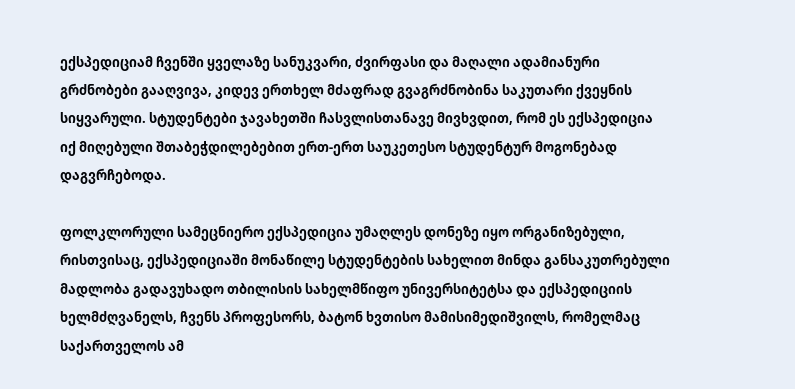ექსპედიციამ ჩვენში ყველაზე სანუკვარი, ძვირფასი და მაღალი ადამიანური გრძნობები გააღვივა, კიდევ ერთხელ მძაფრად გვაგრძნობინა საკუთარი ქვეყნის სიყვარული. სტუდენტები ჯავახეთში ჩასვლისთანავე მივხვდით, რომ ეს ექსპედიცია იქ მიღებული შთაბეჭდილებებით ერთ-ერთ საუკეთესო სტუდენტურ მოგონებად დაგვრჩებოდა.

ფოლკლორული სამეცნიერო ექსპედიცია უმაღლეს დონეზე იყო ორგანიზებული, რისთვისაც, ექსპედიციაში მონაწილე სტუდენტების სახელით მინდა განსაკუთრებული მადლობა გადავუხადო თბილისის სახელმწიფო უნივერსიტეტსა და ექსპედიციის ხელმძღვანელს, ჩვენს პროფესორს, ბატონ ხვთისო მამისიმედიშვილს, რომელმაც საქართველოს ამ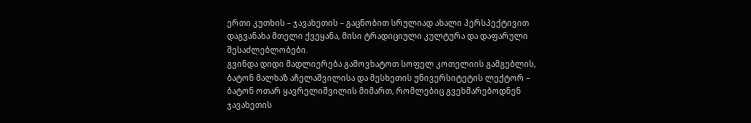ერთი კუთხის – ჯავახეთის – გაცნობით სრულიად ახალი პერსპექტივით დაგვანახა მთელი ქვეყანა, მისი ტრადიციული კულტურა და დაფარული შესაძლებლობები.
გვინდა დიდი მადლიერება გამოვხატოთ სოფელ კოთელიის გამგებლის, ბატონ მალხაზ აჩელაშვილისა და მესხეთის უნივერსიტეტის ლექტორ – ბატონ ოთარ ყავრელიშვილის მიმართ, რომლებიც გვეხმარებოდნენ ჯავახეთის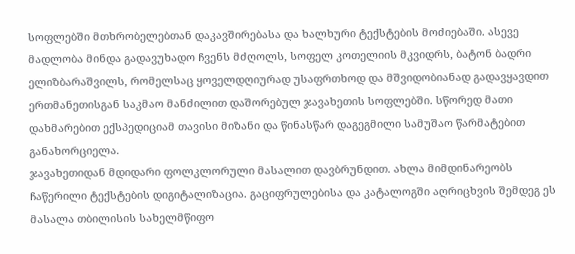სოფლებში მთხრობელებთან დაკავშირებასა და ხალხური ტექსტების მოძიებაში. ასევე მადლობა მინდა გადავუხადო ჩვენს მძღოლს, სოფელ კოთელიის მკვიდრს, ბატონ ბადრი ელიზბარაშვილს, რომელსაც ყოველდღიურად უსაფრთხოდ და მშვიდობიანად გადავყავდით ერთმანეთისგან საკმაო მანძილით დაშორებულ ჯავახეთის სოფლებში. სწორედ მათი დახმარებით ექსპედიციამ თავისი მიზანი და წინასწარ დაგეგმილი სამუშაო წარმატებით განახორციელა.
ჯავახეთიდან მდიდარი ფოლკლორული მასალით დავბრუნდით. ახლა მიმდინარეობს ჩაწერილი ტექსტების დიგიტალიზაცია. გაციფრულებისა და კატალოგში აღრიცხვის შემდეგ ეს მასალა თბილისის სახელმწიფო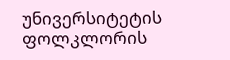უნივერსიტეტის ფოლკლორის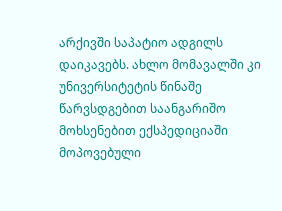არქივში საპატიო ადგილს დაიკავებს. ახლო მომავალში კი უნივერსიტეტის წინაშე წარვსდგებით საანგარიშო მოხსენებით ექსპედიციაში მოპოვებული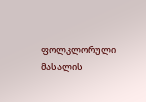ფოლკლორული მასალის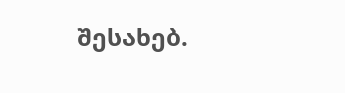შესახებ.